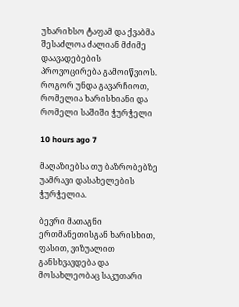უხარიხსო ტაფამ და ქვაბმა შესაძლოა ძალიან მძიმე დაავადებების პროვოცირება გამოიწვიოს. როგორ უნდა გავარჩიოთ, რომელია ხარისხიანი და რომელი საშიში ჭურჭელი

10 hours ago 7

მაღაზიებსა თუ ბაზრობებზე უამრავი დასახელების ჭურჭელია.

ბევრი მათაგნი ერთმანეთისგან ხარისხით, ფასით, ვიზუალით განსხვავდება და მოსახლეობაც საკუთარი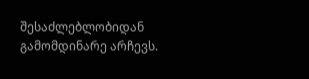შესაძლებლობიდან გამომდინარე არჩევს.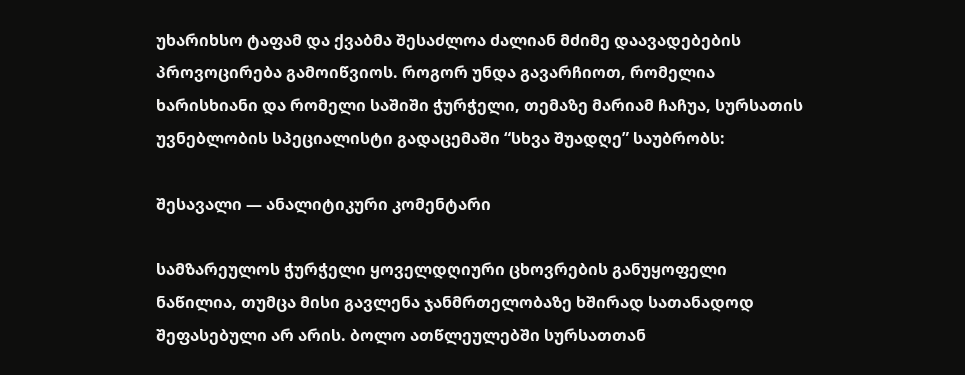უხარიხსო ტაფამ და ქვაბმა შესაძლოა ძალიან მძიმე დაავადებების პროვოცირება გამოიწვიოს. როგორ უნდა გავარჩიოთ, რომელია ხარისხიანი და რომელი საშიში ჭურჭელი, თემაზე მარიამ ჩაჩუა, სურსათის უვნებლობის სპეციალისტი გადაცემაში “სხვა შუადღე” საუბრობს:

შესავალი — ანალიტიკური კომენტარი

სამზარეულოს ჭურჭელი ყოველდღიური ცხოვრების განუყოფელი ნაწილია, თუმცა მისი გავლენა ჯანმრთელობაზე ხშირად სათანადოდ შეფასებული არ არის. ბოლო ათწლეულებში სურსათთან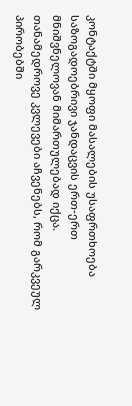კონტაქტში მყოფი მასალების უსაფრთხოება საზოგადოებრივი ჯანდაცვის ერთ-ერთ მნიშვნელოვან მიმართულებად იქცა. თანამედროვე კვლევები აჩვენებს, რომ გარკვეულ პირობებში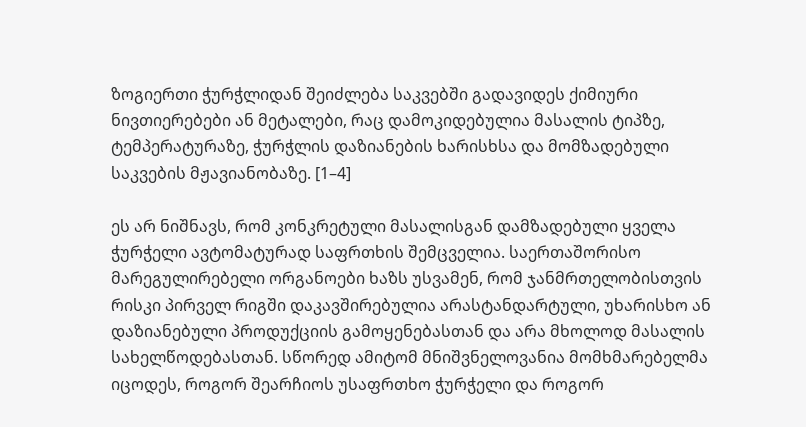ზოგიერთი ჭურჭლიდან შეიძლება საკვებში გადავიდეს ქიმიური ნივთიერებები ან მეტალები, რაც დამოკიდებულია მასალის ტიპზე, ტემპერატურაზე, ჭურჭლის დაზიანების ხარისხსა და მომზადებული საკვების მჟავიანობაზე. [1–4]

ეს არ ნიშნავს, რომ კონკრეტული მასალისგან დამზადებული ყველა ჭურჭელი ავტომატურად საფრთხის შემცველია. საერთაშორისო მარეგულირებელი ორგანოები ხაზს უსვამენ, რომ ჯანმრთელობისთვის რისკი პირველ რიგში დაკავშირებულია არასტანდარტული, უხარისხო ან დაზიანებული პროდუქციის გამოყენებასთან და არა მხოლოდ მასალის სახელწოდებასთან. სწორედ ამიტომ მნიშვნელოვანია მომხმარებელმა იცოდეს, როგორ შეარჩიოს უსაფრთხო ჭურჭელი და როგორ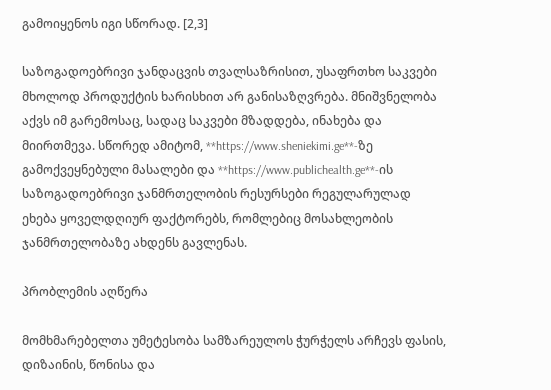გამოიყენოს იგი სწორად. [2,3]

საზოგადოებრივი ჯანდაცვის თვალსაზრისით, უსაფრთხო საკვები მხოლოდ პროდუქტის ხარისხით არ განისაზღვრება. მნიშვნელობა აქვს იმ გარემოსაც, სადაც საკვები მზადდება, ინახება და მიირთმევა. სწორედ ამიტომ, **https://www.sheniekimi.ge**-ზე გამოქვეყნებული მასალები და **https://www.publichealth.ge**-ის საზოგადოებრივი ჯანმრთელობის რესურსები რეგულარულად ეხება ყოველდღიურ ფაქტორებს, რომლებიც მოსახლეობის ჯანმრთელობაზე ახდენს გავლენას.

პრობლემის აღწერა

მომხმარებელთა უმეტესობა სამზარეულოს ჭურჭელს არჩევს ფასის, დიზაინის, წონისა და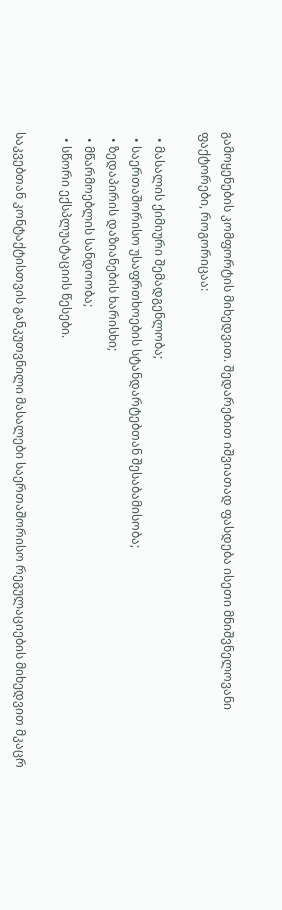გამოყენების კომფორტის მიხედვით. შედარებით იშვიათად ფასდება ისეთი მნიშვნელოვანი ფაქტორები, როგორიცაა:

  • მასალის ქიმიური შემადგენლობა;
  • საერთაშორისო უსაფრთხოების სტანდარტებთან შესაბამისობა;
  • ზედაპირის დაზიანების ხარისხი;
  • მწარმოებლის სანდოობა;
  • სწორი ექსპლუატაციის წესები.

საკვებთან კონტაქტისთვის განკუთვნილი მასალები საერთაშორისო რეგულაციების მიხედვით მკაცრ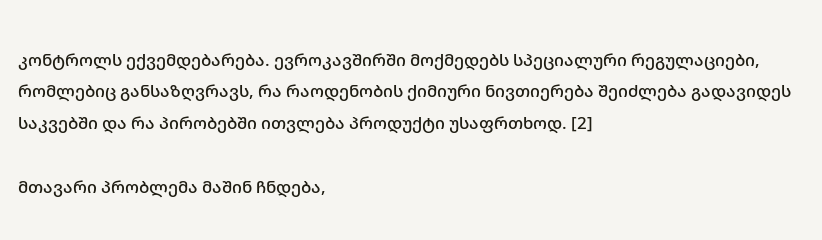კონტროლს ექვემდებარება. ევროკავშირში მოქმედებს სპეციალური რეგულაციები, რომლებიც განსაზღვრავს, რა რაოდენობის ქიმიური ნივთიერება შეიძლება გადავიდეს საკვებში და რა პირობებში ითვლება პროდუქტი უსაფრთხოდ. [2]

მთავარი პრობლემა მაშინ ჩნდება,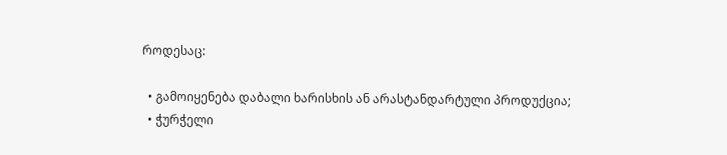როდესაც:

  • გამოიყენება დაბალი ხარისხის ან არასტანდარტული პროდუქცია;
  • ჭურჭელი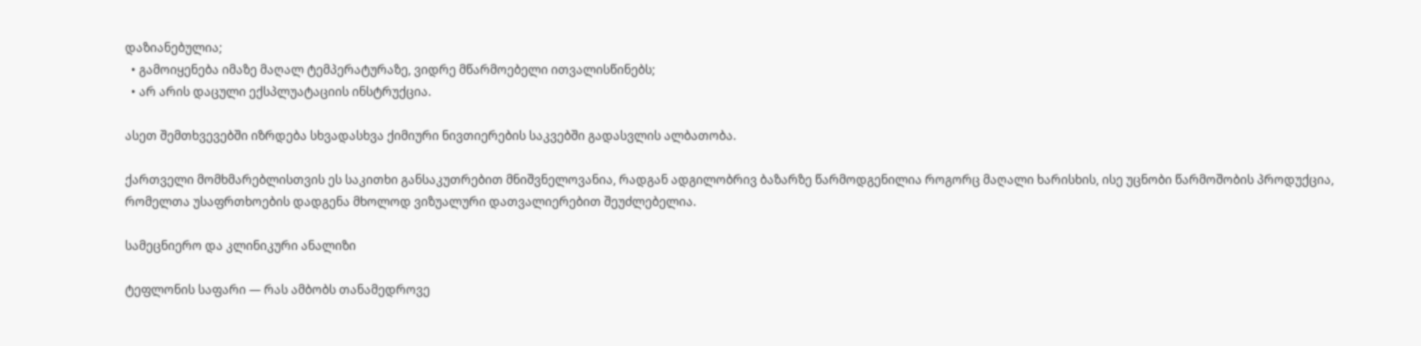დაზიანებულია;
  • გამოიყენება იმაზე მაღალ ტემპერატურაზე, ვიდრე მწარმოებელი ითვალისწინებს;
  • არ არის დაცული ექსპლუატაციის ინსტრუქცია.

ასეთ შემთხვევებში იზრდება სხვადასხვა ქიმიური ნივთიერების საკვებში გადასვლის ალბათობა.

ქართველი მომხმარებლისთვის ეს საკითხი განსაკუთრებით მნიშვნელოვანია, რადგან ადგილობრივ ბაზარზე წარმოდგენილია როგორც მაღალი ხარისხის, ისე უცნობი წარმოშობის პროდუქცია, რომელთა უსაფრთხოების დადგენა მხოლოდ ვიზუალური დათვალიერებით შეუძლებელია.

სამეცნიერო და კლინიკური ანალიზი

ტეფლონის საფარი — რას ამბობს თანამედროვე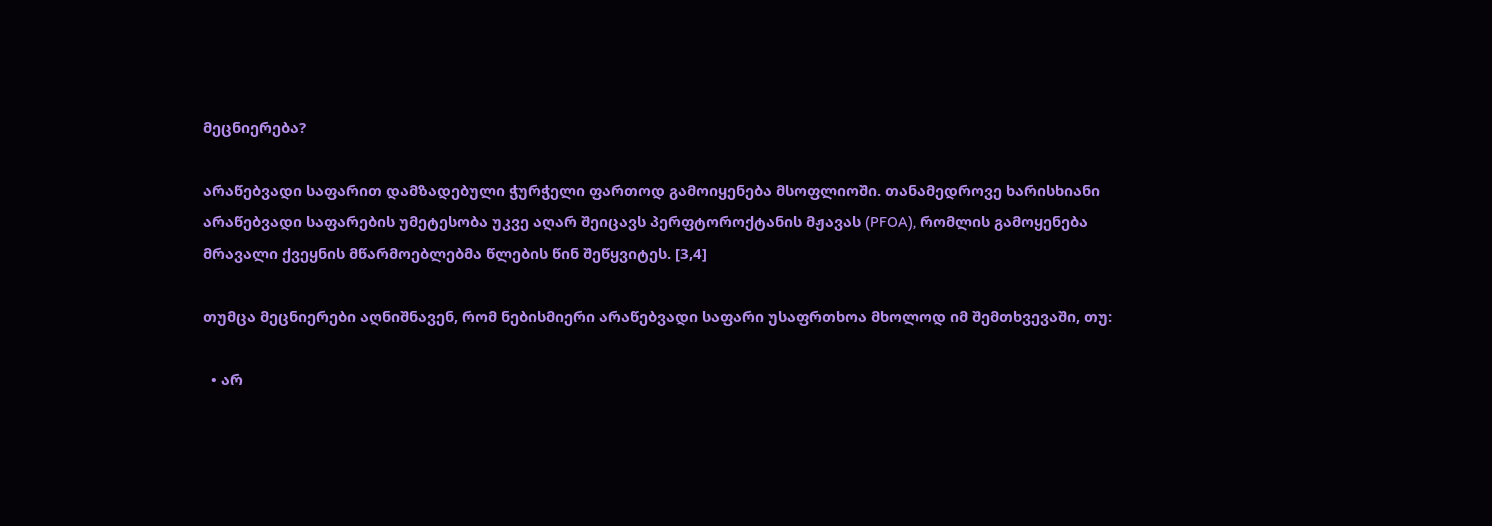მეცნიერება?

არაწებვადი საფარით დამზადებული ჭურჭელი ფართოდ გამოიყენება მსოფლიოში. თანამედროვე ხარისხიანი არაწებვადი საფარების უმეტესობა უკვე აღარ შეიცავს პერფტოროქტანის მჟავას (PFOA), რომლის გამოყენება მრავალი ქვეყნის მწარმოებლებმა წლების წინ შეწყვიტეს. [3,4]

თუმცა მეცნიერები აღნიშნავენ, რომ ნებისმიერი არაწებვადი საფარი უსაფრთხოა მხოლოდ იმ შემთხვევაში, თუ:

  • არ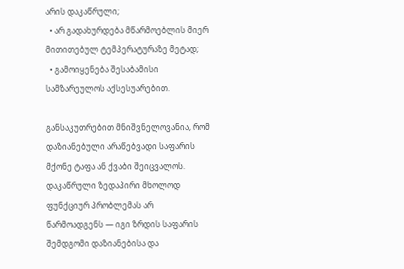არის დაკაწრული;
  • არ გადახურდება მწარმოებლის მიერ მითითებულ ტემპერატურაზე მეტად;
  • გამოიყენება შესაბამისი სამზარეულოს აქსესუარებით.

განსაკუთრებით მნიშვნელოვანია, რომ დაზიანებული არაწებვადი საფარის მქონე ტაფა ან ქვაბი შეიცვალოს. დაკაწრული ზედაპირი მხოლოდ ფუნქციურ პრობლემას არ წარმოადგენს — იგი ზრდის საფარის შემდგომი დაზიანებისა და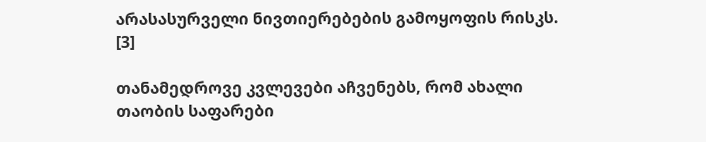არასასურველი ნივთიერებების გამოყოფის რისკს. [3]

თანამედროვე კვლევები აჩვენებს, რომ ახალი თაობის საფარები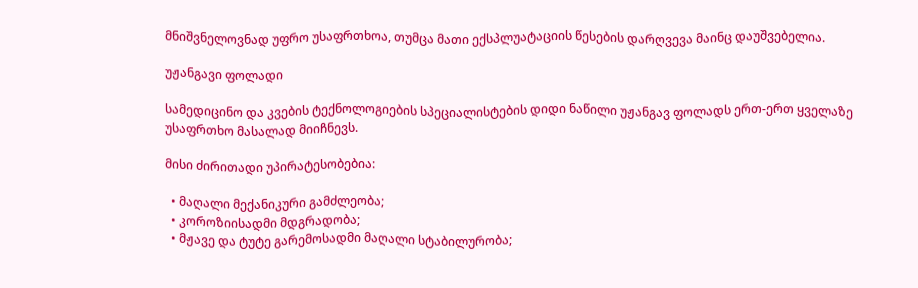მნიშვნელოვნად უფრო უსაფრთხოა, თუმცა მათი ექსპლუატაციის წესების დარღვევა მაინც დაუშვებელია.

უჟანგავი ფოლადი

სამედიცინო და კვების ტექნოლოგიების სპეციალისტების დიდი ნაწილი უჟანგავ ფოლადს ერთ-ერთ ყველაზე უსაფრთხო მასალად მიიჩნევს.

მისი ძირითადი უპირატესობებია:

  • მაღალი მექანიკური გამძლეობა;
  • კოროზიისადმი მდგრადობა;
  • მჟავე და ტუტე გარემოსადმი მაღალი სტაბილურობა;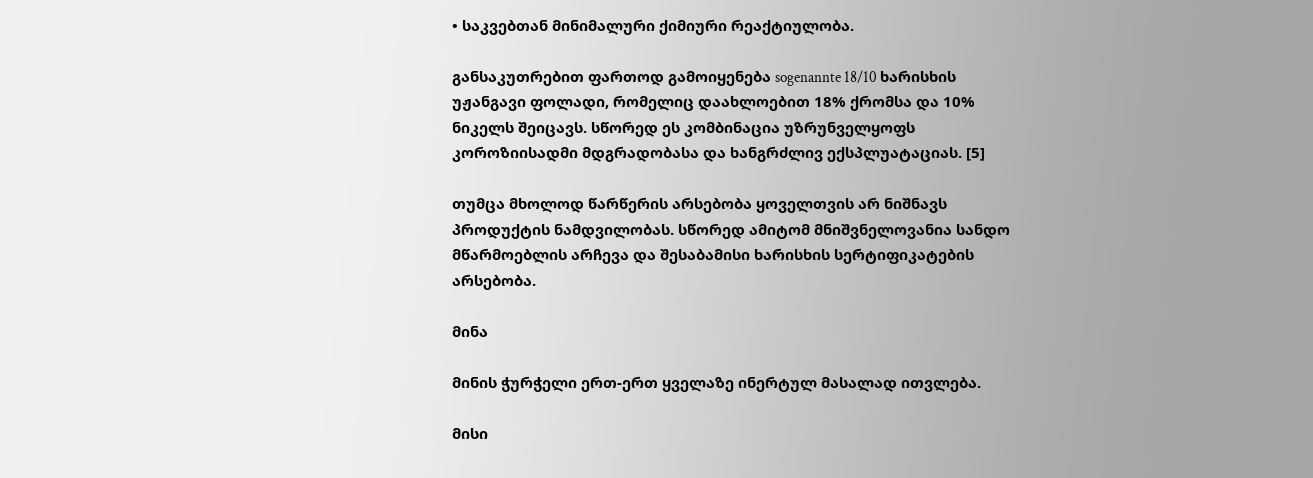• საკვებთან მინიმალური ქიმიური რეაქტიულობა.

განსაკუთრებით ფართოდ გამოიყენება sogenannte 18/10 ხარისხის უჟანგავი ფოლადი, რომელიც დაახლოებით 18% ქრომსა და 10% ნიკელს შეიცავს. სწორედ ეს კომბინაცია უზრუნველყოფს კოროზიისადმი მდგრადობასა და ხანგრძლივ ექსპლუატაციას. [5]

თუმცა მხოლოდ წარწერის არსებობა ყოველთვის არ ნიშნავს პროდუქტის ნამდვილობას. სწორედ ამიტომ მნიშვნელოვანია სანდო მწარმოებლის არჩევა და შესაბამისი ხარისხის სერტიფიკატების არსებობა.

მინა

მინის ჭურჭელი ერთ-ერთ ყველაზე ინერტულ მასალად ითვლება.

მისი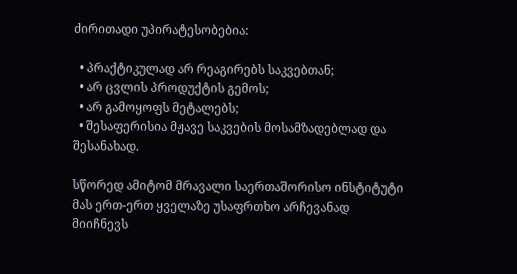ძირითადი უპირატესობებია:

  • პრაქტიკულად არ რეაგირებს საკვებთან;
  • არ ცვლის პროდუქტის გემოს;
  • არ გამოყოფს მეტალებს;
  • შესაფერისია მჟავე საკვების მოსამზადებლად და შესანახად.

სწორედ ამიტომ მრავალი საერთაშორისო ინსტიტუტი მას ერთ-ერთ ყველაზე უსაფრთხო არჩევანად მიიჩნევს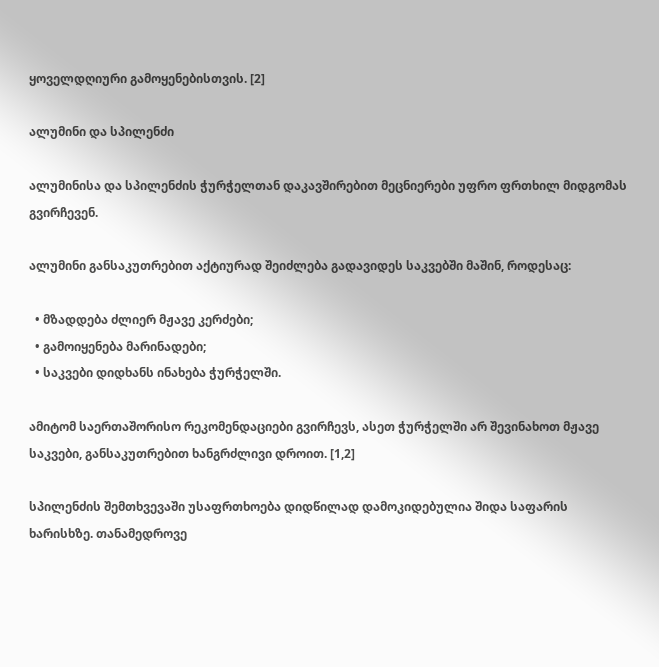ყოველდღიური გამოყენებისთვის. [2]

ალუმინი და სპილენძი

ალუმინისა და სპილენძის ჭურჭელთან დაკავშირებით მეცნიერები უფრო ფრთხილ მიდგომას გვირჩევენ.

ალუმინი განსაკუთრებით აქტიურად შეიძლება გადავიდეს საკვებში მაშინ, როდესაც:

  • მზადდება ძლიერ მჟავე კერძები;
  • გამოიყენება მარინადები;
  • საკვები დიდხანს ინახება ჭურჭელში.

ამიტომ საერთაშორისო რეკომენდაციები გვირჩევს, ასეთ ჭურჭელში არ შევინახოთ მჟავე საკვები, განსაკუთრებით ხანგრძლივი დროით. [1,2]

სპილენძის შემთხვევაში უსაფრთხოება დიდწილად დამოკიდებულია შიდა საფარის ხარისხზე. თანამედროვე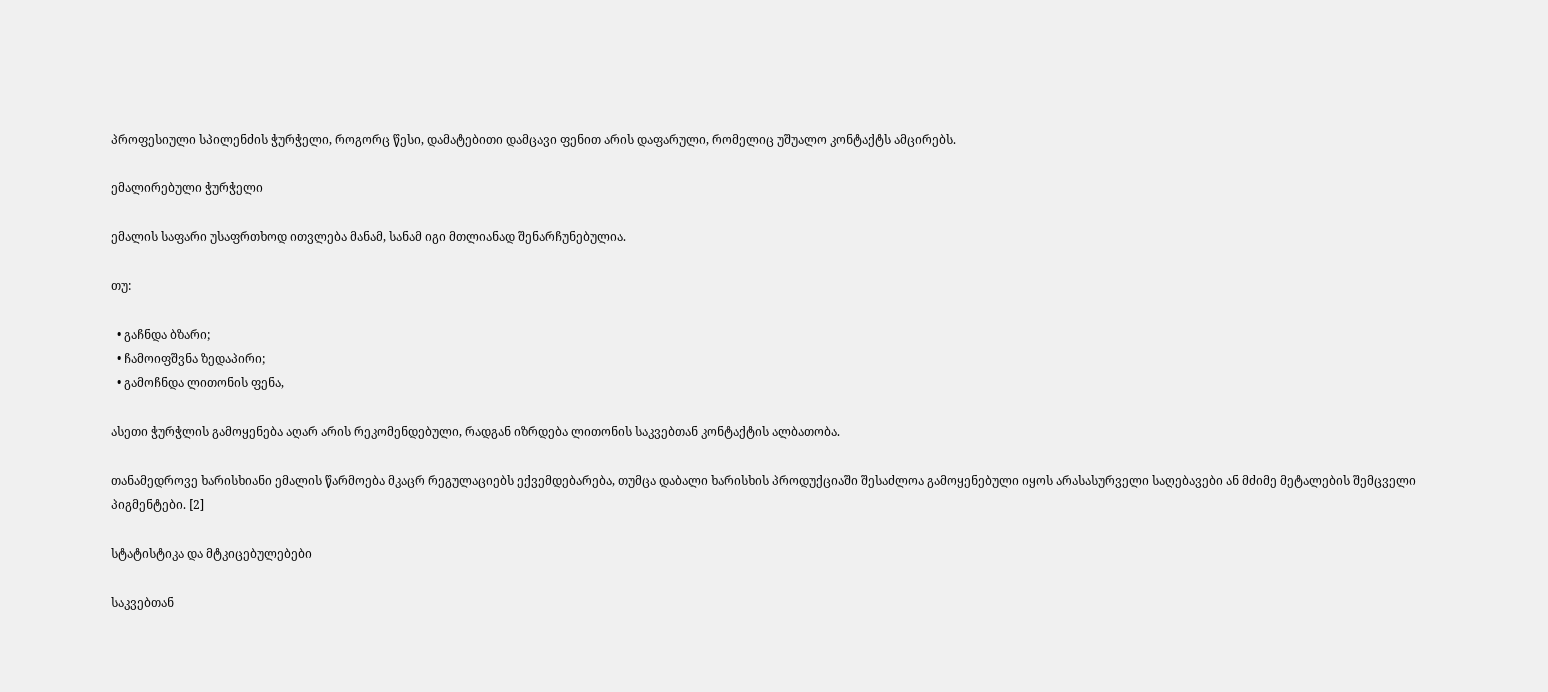პროფესიული სპილენძის ჭურჭელი, როგორც წესი, დამატებითი დამცავი ფენით არის დაფარული, რომელიც უშუალო კონტაქტს ამცირებს.

ემალირებული ჭურჭელი

ემალის საფარი უსაფრთხოდ ითვლება მანამ, სანამ იგი მთლიანად შენარჩუნებულია.

თუ:

  • გაჩნდა ბზარი;
  • ჩამოიფშვნა ზედაპირი;
  • გამოჩნდა ლითონის ფენა,

ასეთი ჭურჭლის გამოყენება აღარ არის რეკომენდებული, რადგან იზრდება ლითონის საკვებთან კონტაქტის ალბათობა.

თანამედროვე ხარისხიანი ემალის წარმოება მკაცრ რეგულაციებს ექვემდებარება, თუმცა დაბალი ხარისხის პროდუქციაში შესაძლოა გამოყენებული იყოს არასასურველი საღებავები ან მძიმე მეტალების შემცველი პიგმენტები. [2]

სტატისტიკა და მტკიცებულებები

საკვებთან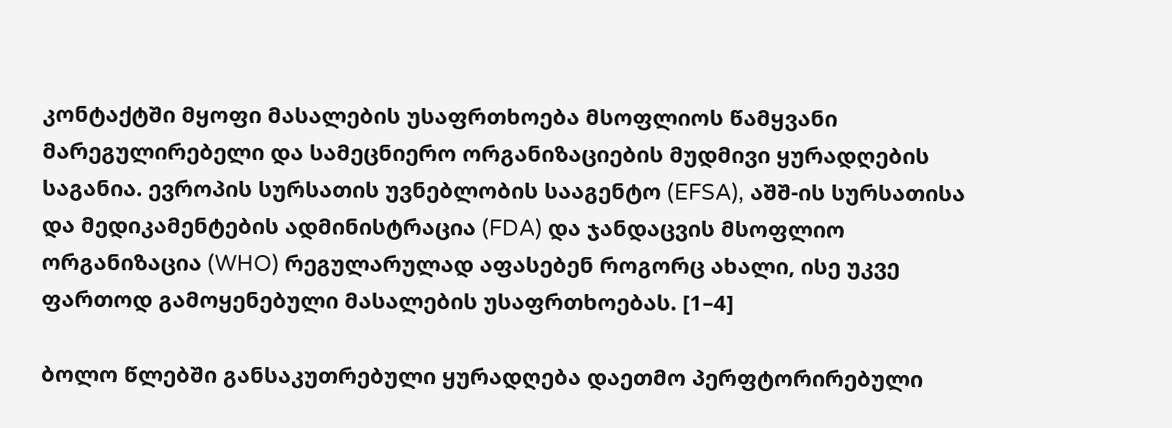კონტაქტში მყოფი მასალების უსაფრთხოება მსოფლიოს წამყვანი მარეგულირებელი და სამეცნიერო ორგანიზაციების მუდმივი ყურადღების საგანია. ევროპის სურსათის უვნებლობის სააგენტო (EFSA), აშშ-ის სურსათისა და მედიკამენტების ადმინისტრაცია (FDA) და ჯანდაცვის მსოფლიო ორგანიზაცია (WHO) რეგულარულად აფასებენ როგორც ახალი, ისე უკვე ფართოდ გამოყენებული მასალების უსაფრთხოებას. [1–4]

ბოლო წლებში განსაკუთრებული ყურადღება დაეთმო პერფტორირებული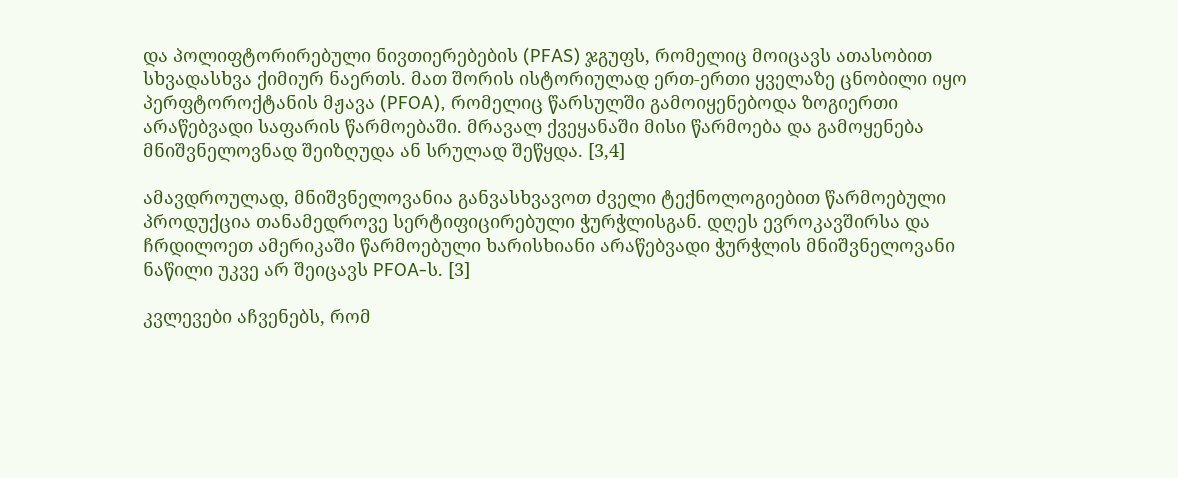და პოლიფტორირებული ნივთიერებების (PFAS) ჯგუფს, რომელიც მოიცავს ათასობით სხვადასხვა ქიმიურ ნაერთს. მათ შორის ისტორიულად ერთ-ერთი ყველაზე ცნობილი იყო პერფტოროქტანის მჟავა (PFOA), რომელიც წარსულში გამოიყენებოდა ზოგიერთი არაწებვადი საფარის წარმოებაში. მრავალ ქვეყანაში მისი წარმოება და გამოყენება მნიშვნელოვნად შეიზღუდა ან სრულად შეწყდა. [3,4]

ამავდროულად, მნიშვნელოვანია განვასხვავოთ ძველი ტექნოლოგიებით წარმოებული პროდუქცია თანამედროვე სერტიფიცირებული ჭურჭლისგან. დღეს ევროკავშირსა და ჩრდილოეთ ამერიკაში წარმოებული ხარისხიანი არაწებვადი ჭურჭლის მნიშვნელოვანი ნაწილი უკვე არ შეიცავს PFOA-ს. [3]

კვლევები აჩვენებს, რომ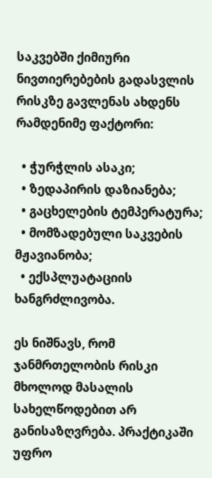საკვებში ქიმიური ნივთიერებების გადასვლის რისკზე გავლენას ახდენს რამდენიმე ფაქტორი:

  • ჭურჭლის ასაკი;
  • ზედაპირის დაზიანება;
  • გაცხელების ტემპერატურა;
  • მომზადებული საკვების მჟავიანობა;
  • ექსპლუატაციის ხანგრძლივობა.

ეს ნიშნავს, რომ ჯანმრთელობის რისკი მხოლოდ მასალის სახელწოდებით არ განისაზღვრება. პრაქტიკაში უფრო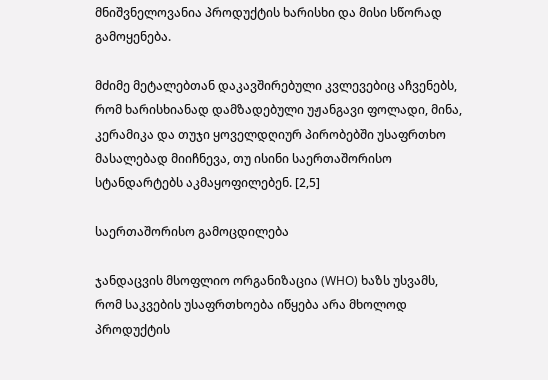მნიშვნელოვანია პროდუქტის ხარისხი და მისი სწორად გამოყენება.

მძიმე მეტალებთან დაკავშირებული კვლევებიც აჩვენებს, რომ ხარისხიანად დამზადებული უჟანგავი ფოლადი, მინა, კერამიკა და თუჯი ყოველდღიურ პირობებში უსაფრთხო მასალებად მიიჩნევა, თუ ისინი საერთაშორისო სტანდარტებს აკმაყოფილებენ. [2,5]

საერთაშორისო გამოცდილება

ჯანდაცვის მსოფლიო ორგანიზაცია (WHO) ხაზს უსვამს, რომ საკვების უსაფრთხოება იწყება არა მხოლოდ პროდუქტის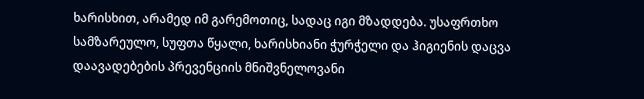ხარისხით, არამედ იმ გარემოთიც, სადაც იგი მზადდება. უსაფრთხო სამზარეულო, სუფთა წყალი, ხარისხიანი ჭურჭელი და ჰიგიენის დაცვა დაავადებების პრევენციის მნიშვნელოვანი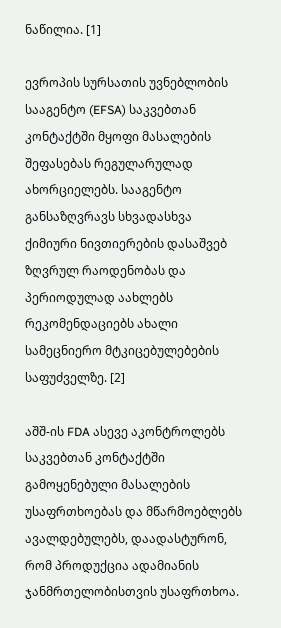ნაწილია. [1]

ევროპის სურსათის უვნებლობის სააგენტო (EFSA) საკვებთან კონტაქტში მყოფი მასალების შეფასებას რეგულარულად ახორციელებს. სააგენტო განსაზღვრავს სხვადასხვა ქიმიური ნივთიერების დასაშვებ ზღვრულ რაოდენობას და პერიოდულად აახლებს რეკომენდაციებს ახალი სამეცნიერო მტკიცებულებების საფუძველზე. [2]

აშშ-ის FDA ასევე აკონტროლებს საკვებთან კონტაქტში გამოყენებული მასალების უსაფრთხოებას და მწარმოებლებს ავალდებულებს, დაადასტურონ, რომ პროდუქცია ადამიანის ჯანმრთელობისთვის უსაფრთხოა.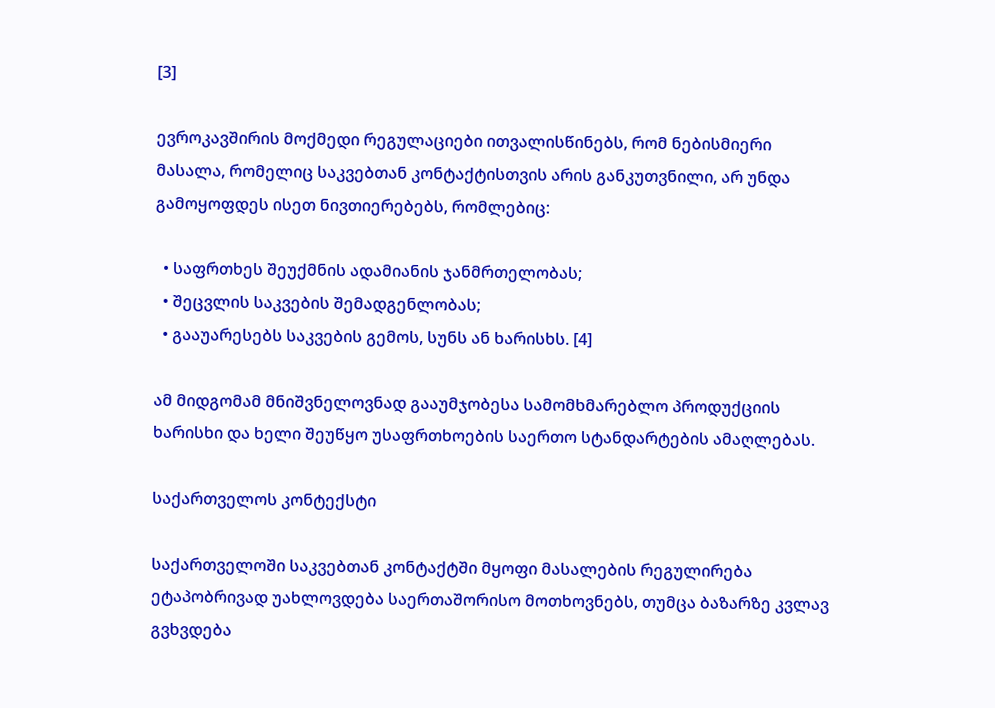[3]

ევროკავშირის მოქმედი რეგულაციები ითვალისწინებს, რომ ნებისმიერი მასალა, რომელიც საკვებთან კონტაქტისთვის არის განკუთვნილი, არ უნდა გამოყოფდეს ისეთ ნივთიერებებს, რომლებიც:

  • საფრთხეს შეუქმნის ადამიანის ჯანმრთელობას;
  • შეცვლის საკვების შემადგენლობას;
  • გააუარესებს საკვების გემოს, სუნს ან ხარისხს. [4]

ამ მიდგომამ მნიშვნელოვნად გააუმჯობესა სამომხმარებლო პროდუქციის ხარისხი და ხელი შეუწყო უსაფრთხოების საერთო სტანდარტების ამაღლებას.

საქართველოს კონტექსტი

საქართველოში საკვებთან კონტაქტში მყოფი მასალების რეგულირება ეტაპობრივად უახლოვდება საერთაშორისო მოთხოვნებს, თუმცა ბაზარზე კვლავ გვხვდება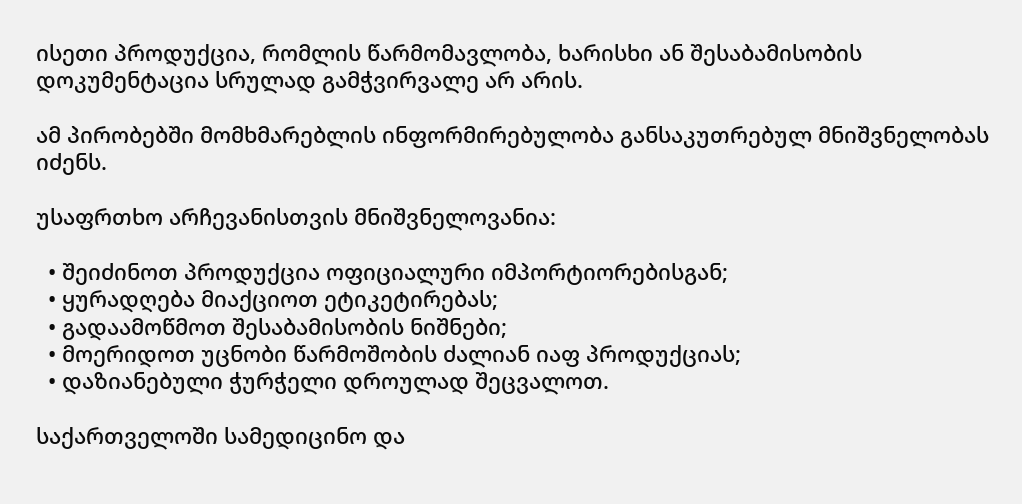ისეთი პროდუქცია, რომლის წარმომავლობა, ხარისხი ან შესაბამისობის დოკუმენტაცია სრულად გამჭვირვალე არ არის.

ამ პირობებში მომხმარებლის ინფორმირებულობა განსაკუთრებულ მნიშვნელობას იძენს.

უსაფრთხო არჩევანისთვის მნიშვნელოვანია:

  • შეიძინოთ პროდუქცია ოფიციალური იმპორტიორებისგან;
  • ყურადღება მიაქციოთ ეტიკეტირებას;
  • გადაამოწმოთ შესაბამისობის ნიშნები;
  • მოერიდოთ უცნობი წარმოშობის ძალიან იაფ პროდუქციას;
  • დაზიანებული ჭურჭელი დროულად შეცვალოთ.

საქართველოში სამედიცინო და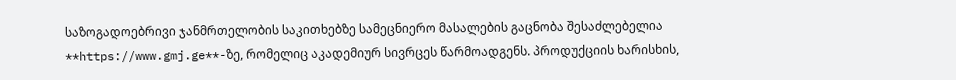საზოგადოებრივი ჯანმრთელობის საკითხებზე სამეცნიერო მასალების გაცნობა შესაძლებელია **https://www.gmj.ge**-ზე, რომელიც აკადემიურ სივრცეს წარმოადგენს. პროდუქციის ხარისხის,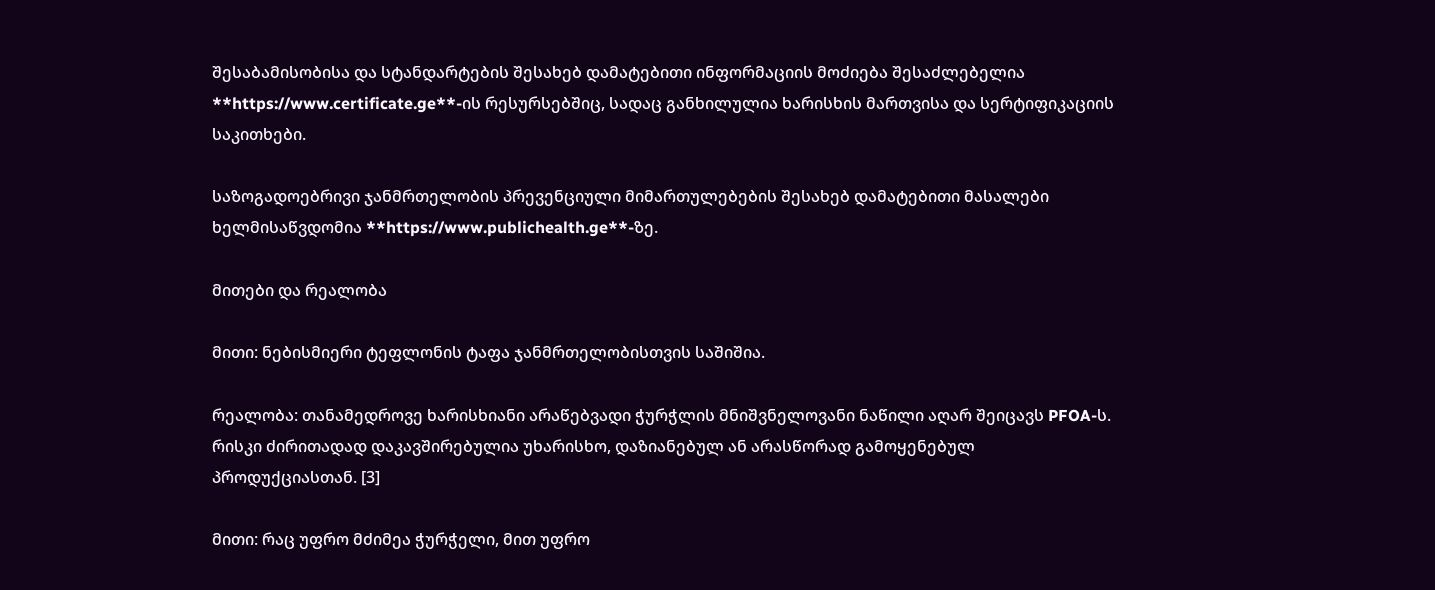შესაბამისობისა და სტანდარტების შესახებ დამატებითი ინფორმაციის მოძიება შესაძლებელია **https://www.certificate.ge**-ის რესურსებშიც, სადაც განხილულია ხარისხის მართვისა და სერტიფიკაციის საკითხები.

საზოგადოებრივი ჯანმრთელობის პრევენციული მიმართულებების შესახებ დამატებითი მასალები ხელმისაწვდომია **https://www.publichealth.ge**-ზე.

მითები და რეალობა

მითი: ნებისმიერი ტეფლონის ტაფა ჯანმრთელობისთვის საშიშია.

რეალობა: თანამედროვე ხარისხიანი არაწებვადი ჭურჭლის მნიშვნელოვანი ნაწილი აღარ შეიცავს PFOA-ს. რისკი ძირითადად დაკავშირებულია უხარისხო, დაზიანებულ ან არასწორად გამოყენებულ პროდუქციასთან. [3]

მითი: რაც უფრო მძიმეა ჭურჭელი, მით უფრო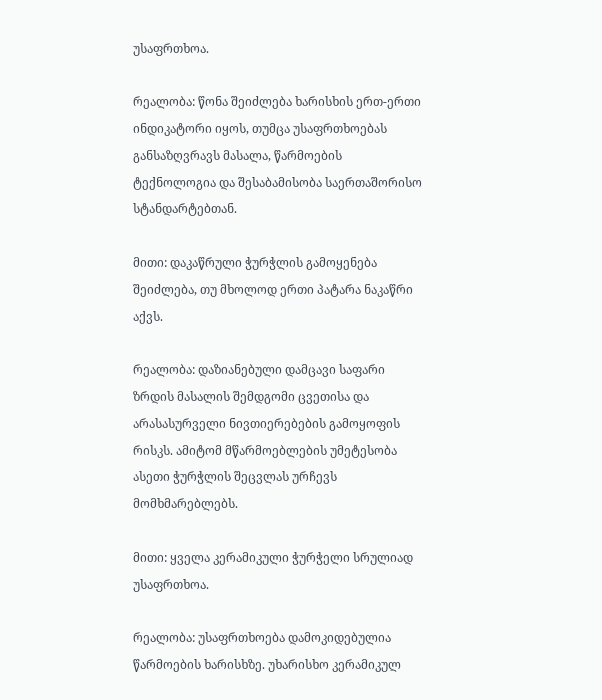უსაფრთხოა.

რეალობა: წონა შეიძლება ხარისხის ერთ-ერთი ინდიკატორი იყოს, თუმცა უსაფრთხოებას განსაზღვრავს მასალა, წარმოების ტექნოლოგია და შესაბამისობა საერთაშორისო სტანდარტებთან.

მითი: დაკაწრული ჭურჭლის გამოყენება შეიძლება, თუ მხოლოდ ერთი პატარა ნაკაწრი აქვს.

რეალობა: დაზიანებული დამცავი საფარი ზრდის მასალის შემდგომი ცვეთისა და არასასურველი ნივთიერებების გამოყოფის რისკს. ამიტომ მწარმოებლების უმეტესობა ასეთი ჭურჭლის შეცვლას ურჩევს მომხმარებლებს.

მითი: ყველა კერამიკული ჭურჭელი სრულიად უსაფრთხოა.

რეალობა: უსაფრთხოება დამოკიდებულია წარმოების ხარისხზე. უხარისხო კერამიკულ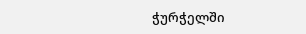ჭურჭელში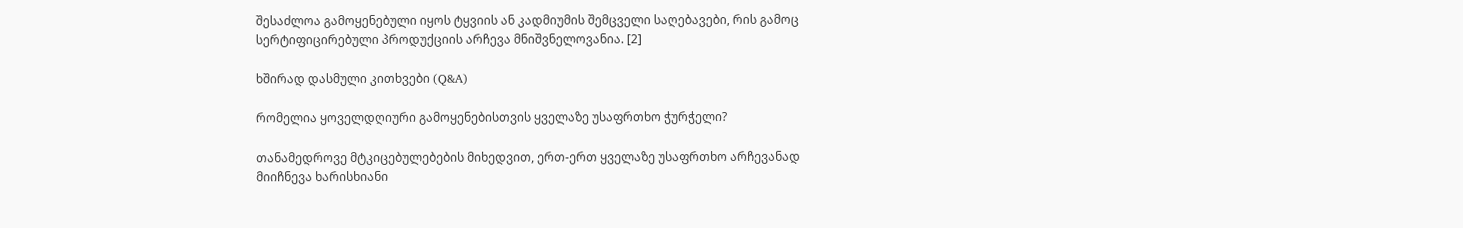შესაძლოა გამოყენებული იყოს ტყვიის ან კადმიუმის შემცველი საღებავები, რის გამოც სერტიფიცირებული პროდუქციის არჩევა მნიშვნელოვანია. [2]

ხშირად დასმული კითხვები (Q&A)

რომელია ყოველდღიური გამოყენებისთვის ყველაზე უსაფრთხო ჭურჭელი?

თანამედროვე მტკიცებულებების მიხედვით, ერთ-ერთ ყველაზე უსაფრთხო არჩევანად მიიჩნევა ხარისხიანი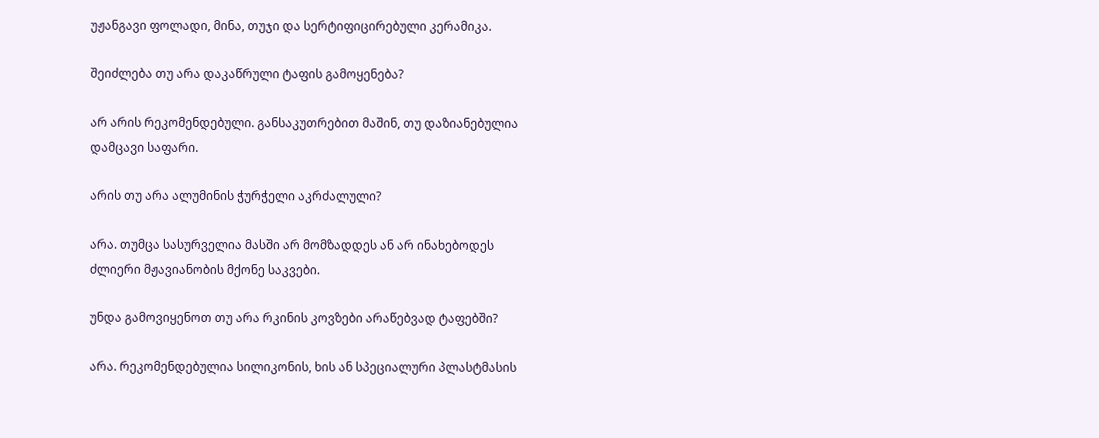უჟანგავი ფოლადი, მინა, თუჯი და სერტიფიცირებული კერამიკა.

შეიძლება თუ არა დაკაწრული ტაფის გამოყენება?

არ არის რეკომენდებული. განსაკუთრებით მაშინ, თუ დაზიანებულია დამცავი საფარი.

არის თუ არა ალუმინის ჭურჭელი აკრძალული?

არა. თუმცა სასურველია მასში არ მომზადდეს ან არ ინახებოდეს ძლიერი მჟავიანობის მქონე საკვები.

უნდა გამოვიყენოთ თუ არა რკინის კოვზები არაწებვად ტაფებში?

არა. რეკომენდებულია სილიკონის, ხის ან სპეციალური პლასტმასის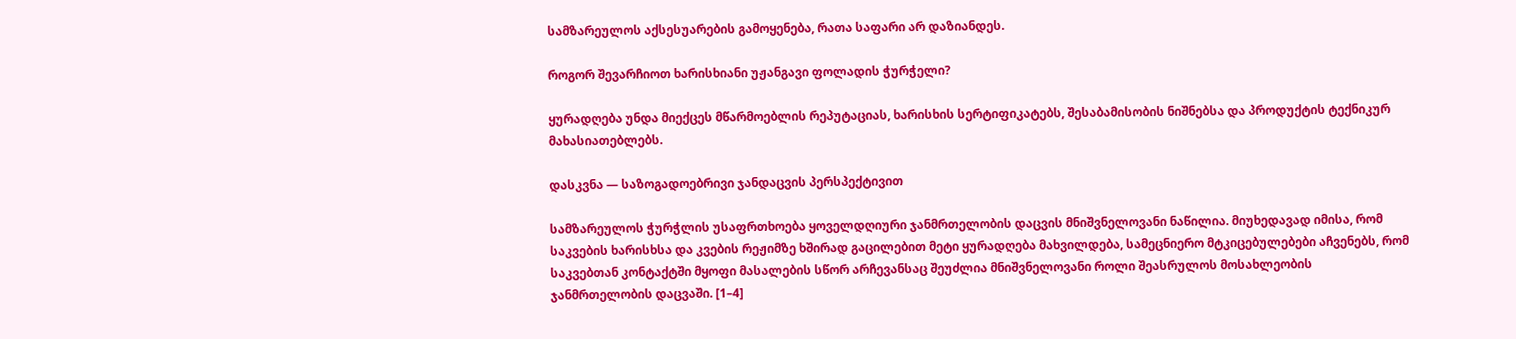სამზარეულოს აქსესუარების გამოყენება, რათა საფარი არ დაზიანდეს.

როგორ შევარჩიოთ ხარისხიანი უჟანგავი ფოლადის ჭურჭელი?

ყურადღება უნდა მიექცეს მწარმოებლის რეპუტაციას, ხარისხის სერტიფიკატებს, შესაბამისობის ნიშნებსა და პროდუქტის ტექნიკურ მახასიათებლებს.

დასკვნა — საზოგადოებრივი ჯანდაცვის პერსპექტივით

სამზარეულოს ჭურჭლის უსაფრთხოება ყოველდღიური ჯანმრთელობის დაცვის მნიშვნელოვანი ნაწილია. მიუხედავად იმისა, რომ საკვების ხარისხსა და კვების რეჟიმზე ხშირად გაცილებით მეტი ყურადღება მახვილდება, სამეცნიერო მტკიცებულებები აჩვენებს, რომ საკვებთან კონტაქტში მყოფი მასალების სწორ არჩევანსაც შეუძლია მნიშვნელოვანი როლი შეასრულოს მოსახლეობის ჯანმრთელობის დაცვაში. [1–4]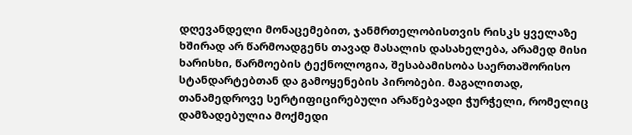დღევანდელი მონაცემებით, ჯანმრთელობისთვის რისკს ყველაზე ხშირად არ წარმოადგენს თავად მასალის დასახელება, არამედ მისი ხარისხი, წარმოების ტექნოლოგია, შესაბამისობა საერთაშორისო სტანდარტებთან და გამოყენების პირობები. მაგალითად, თანამედროვე სერტიფიცირებული არაწებვადი ჭურჭელი, რომელიც დამზადებულია მოქმედი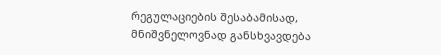რეგულაციების შესაბამისად, მნიშვნელოვნად განსხვავდება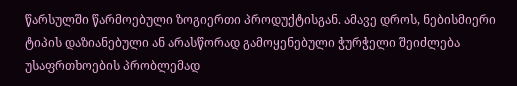წარსულში წარმოებული ზოგიერთი პროდუქტისგან. ამავე დროს, ნებისმიერი ტიპის დაზიანებული ან არასწორად გამოყენებული ჭურჭელი შეიძლება უსაფრთხოების პრობლემად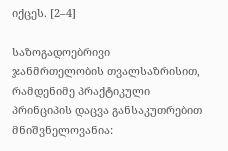იქცეს. [2–4]

საზოგადოებრივი ჯანმრთელობის თვალსაზრისით, რამდენიმე პრაქტიკული პრინციპის დაცვა განსაკუთრებით მნიშვნელოვანია: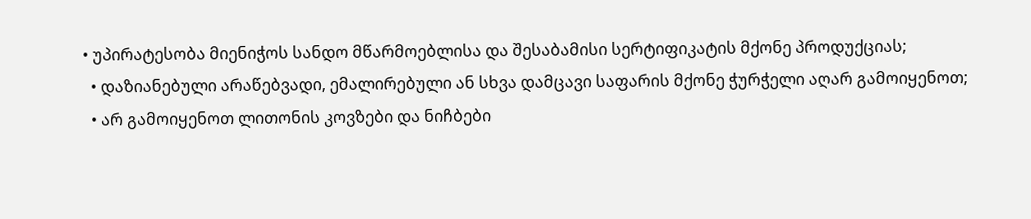• უპირატესობა მიენიჭოს სანდო მწარმოებლისა და შესაბამისი სერტიფიკატის მქონე პროდუქციას;
  • დაზიანებული არაწებვადი, ემალირებული ან სხვა დამცავი საფარის მქონე ჭურჭელი აღარ გამოიყენოთ;
  • არ გამოიყენოთ ლითონის კოვზები და ნიჩბები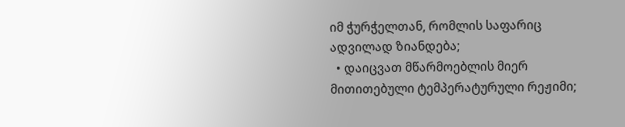იმ ჭურჭელთან, რომლის საფარიც ადვილად ზიანდება;
  • დაიცვათ მწარმოებლის მიერ მითითებული ტემპერატურული რეჟიმი;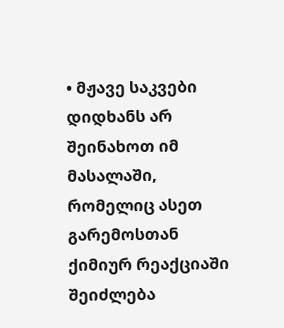• მჟავე საკვები დიდხანს არ შეინახოთ იმ მასალაში, რომელიც ასეთ გარემოსთან ქიმიურ რეაქციაში შეიძლება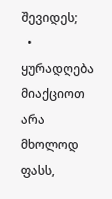შევიდეს;
  • ყურადღება მიაქციოთ არა მხოლოდ ფასს,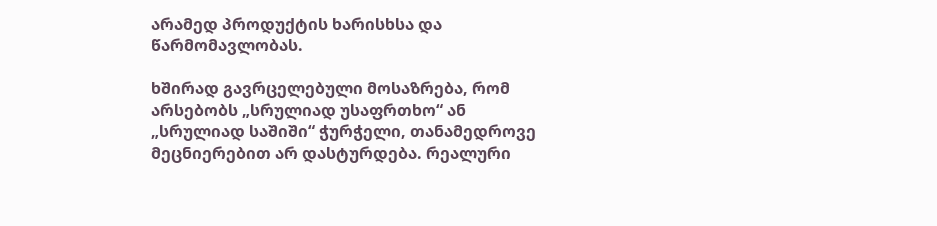არამედ პროდუქტის ხარისხსა და წარმომავლობას.

ხშირად გავრცელებული მოსაზრება, რომ არსებობს „სრულიად უსაფრთხო“ ან „სრულიად საშიში“ ჭურჭელი, თანამედროვე მეცნიერებით არ დასტურდება. რეალური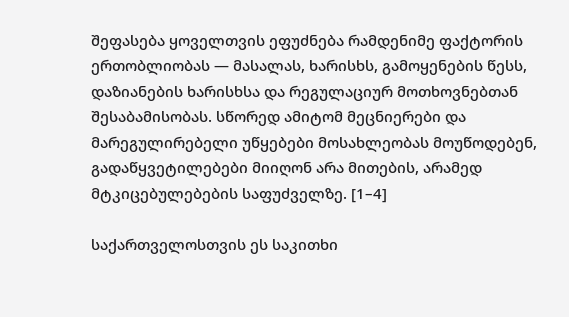შეფასება ყოველთვის ეფუძნება რამდენიმე ფაქტორის ერთობლიობას — მასალას, ხარისხს, გამოყენების წესს, დაზიანების ხარისხსა და რეგულაციურ მოთხოვნებთან შესაბამისობას. სწორედ ამიტომ მეცნიერები და მარეგულირებელი უწყებები მოსახლეობას მოუწოდებენ, გადაწყვეტილებები მიიღონ არა მითების, არამედ მტკიცებულებების საფუძველზე. [1–4]

საქართველოსთვის ეს საკითხი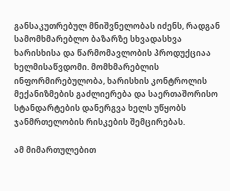განსაკუთრებულ მნიშვნელობას იძენს, რადგან სამომხმარებლო ბაზარზე სხვადასხვა ხარისხისა და წარმომავლობის პროდუქციაა ხელმისაწვდომი. მომხმარებლის ინფორმირებულობა, ხარისხის კონტროლის მექანიზმების გაძლიერება და საერთაშორისო სტანდარტების დანერგვა ხელს უწყობს ჯანმრთელობის რისკების შემცირებას.

ამ მიმართულებით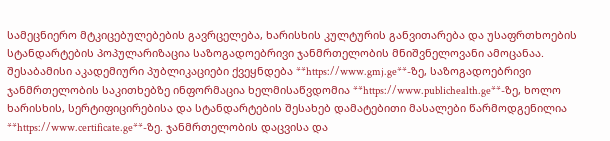სამეცნიერო მტკიცებულებების გავრცელება, ხარისხის კულტურის განვითარება და უსაფრთხოების სტანდარტების პოპულარიზაცია საზოგადოებრივი ჯანმრთელობის მნიშვნელოვანი ამოცანაა. შესაბამისი აკადემიური პუბლიკაციები ქვეყნდება **https://www.gmj.ge**-ზე, საზოგადოებრივი ჯანმრთელობის საკითხებზე ინფორმაცია ხელმისაწვდომია **https://www.publichealth.ge**-ზე, ხოლო ხარისხის, სერტიფიცირებისა და სტანდარტების შესახებ დამატებითი მასალები წარმოდგენილია **https://www.certificate.ge**-ზე. ჯანმრთელობის დაცვისა და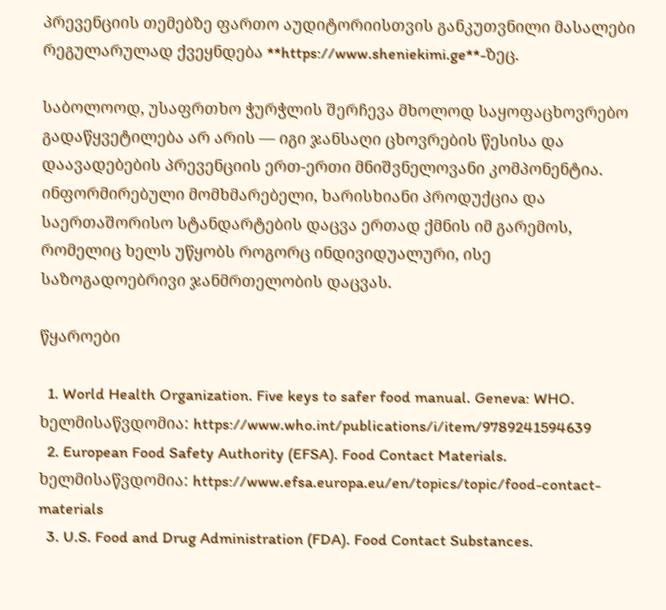პრევენციის თემებზე ფართო აუდიტორიისთვის განკუთვნილი მასალები რეგულარულად ქვეყნდება **https://www.sheniekimi.ge**-ზეც.

საბოლოოდ, უსაფრთხო ჭურჭლის შერჩევა მხოლოდ საყოფაცხოვრებო გადაწყვეტილება არ არის — იგი ჯანსაღი ცხოვრების წესისა და დაავადებების პრევენციის ერთ-ერთი მნიშვნელოვანი კომპონენტია. ინფორმირებული მომხმარებელი, ხარისხიანი პროდუქცია და საერთაშორისო სტანდარტების დაცვა ერთად ქმნის იმ გარემოს, რომელიც ხელს უწყობს როგორც ინდივიდუალური, ისე საზოგადოებრივი ჯანმრთელობის დაცვას.

წყაროები

  1. World Health Organization. Five keys to safer food manual. Geneva: WHO. ხელმისაწვდომია: https://www.who.int/publications/i/item/9789241594639
  2. European Food Safety Authority (EFSA). Food Contact Materials. ხელმისაწვდომია: https://www.efsa.europa.eu/en/topics/topic/food-contact-materials
  3. U.S. Food and Drug Administration (FDA). Food Contact Substances.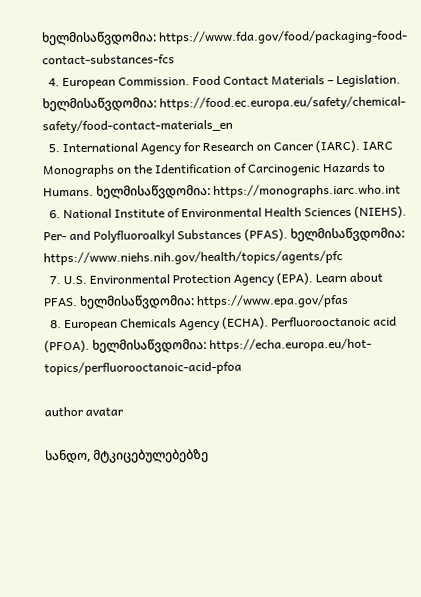ხელმისაწვდომია: https://www.fda.gov/food/packaging-food-contact-substances-fcs
  4. European Commission. Food Contact Materials – Legislation. ხელმისაწვდომია: https://food.ec.europa.eu/safety/chemical-safety/food-contact-materials_en
  5. International Agency for Research on Cancer (IARC). IARC Monographs on the Identification of Carcinogenic Hazards to Humans. ხელმისაწვდომია: https://monographs.iarc.who.int
  6. National Institute of Environmental Health Sciences (NIEHS). Per- and Polyfluoroalkyl Substances (PFAS). ხელმისაწვდომია: https://www.niehs.nih.gov/health/topics/agents/pfc
  7. U.S. Environmental Protection Agency (EPA). Learn about PFAS. ხელმისაწვდომია: https://www.epa.gov/pfas
  8. European Chemicals Agency (ECHA). Perfluorooctanoic acid (PFOA). ხელმისაწვდომია: https://echa.europa.eu/hot-topics/perfluorooctanoic-acid-pfoa

author avatar

სანდო, მტკიცებულებებზე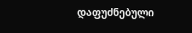დაფუძნებული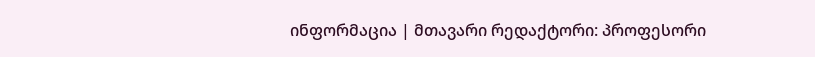ინფორმაცია | მთავარი რედაქტორი: პროფესორი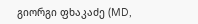გიორგი ფხაკაძე (MD,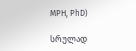MPH, PhD)

სრულად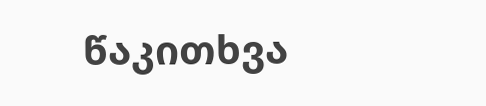წაკითხვა